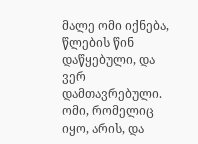მალე ომი იქნება,
წლების წინ დაწყებული, და ვერ დამთავრებული. ომი, რომელიც იყო, არის, და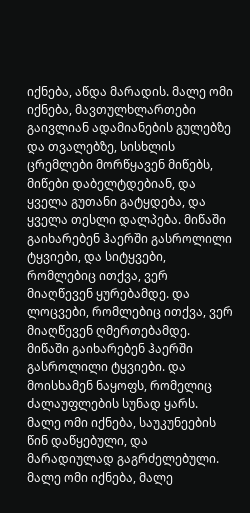იქნება, აწდა მარადის. მალე ომი იქნება, მავთულხლართები გაივლიან ადამიანების გულებზე და თვალებზე, სისხლის ცრემლები მორწყავენ მიწებს, მიწები დაბელტდებიან, და ყველა გუთანი გატყდება, და ყველა თესლი დალპება. მიწაში გაიხარებენ ჰაერში გასროლილი ტყვიები, და სიტყვები, რომლებიც ითქვა, ვერ მიაღწევენ ყურებამდე. და ლოცვები, რომლებიც ითქვა, ვერ მიაღწევენ ღმერთებამდე. მიწაში გაიხარებენ ჰაერში გასროლილი ტყვიები. და მოისხამენ ნაყოფს, რომელიც ძალაუფლების სუნად ყარს. მალე ომი იქნება, საუკუნეების წინ დაწყებული, და მარადიულად გაგრძელებული. მალე ომი იქნება, მალე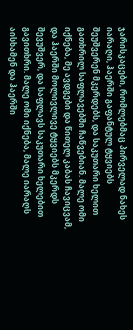ჯარისკაცები, რომლებმაც პირველად ნახეს იარაღი, ჰაერში გაფანტულ ტყვიებს შეუშვერენ მკერდებს, და საკუთარი ხელით გათხრილ საფლავებში ჩაწვებიან. მალე ომი იქნება, მე ავდგები და წითელ კაბას ჩავიცვამ, და ჰაერში მოლივლივე ტყვიებს მკერდს შევუშვერ, და საფლავს საკუთარი ხელებით გავითხრი. მალე ომი იქნება, მალე იარაღს აისხამენ და ჰაერში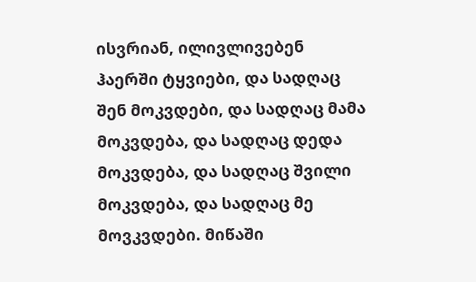ისვრიან, ილივლივებენ ჰაერში ტყვიები, და სადღაც შენ მოკვდები, და სადღაც მამა მოკვდება, და სადღაც დედა მოკვდება, და სადღაც შვილი მოკვდება, და სადღაც მე მოვკვდები. მიწაში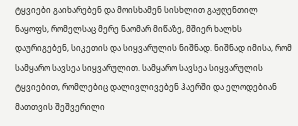ტყვიები გაიხარებენ და მოისხამენ სისხლით გაჟღენთილ ნაყოფს, რომელსაც მერე ნაომარ მიწაზე, მშიერ ხალხს დაურიგებენ, სიკეთის და სიყვარულის ნიშნად. ნიშნად იმისა, რომ სამყარო სავსეა სიყვარულით. სამყარო სავსეა სიყვარულის ტყვიებით, რომლებიც დალივლივებენ ჰაერში და ელოდებიან მათთვის შეშვერილი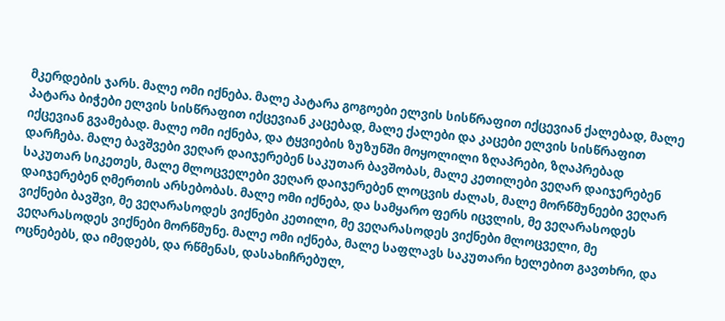მკერდების ჯარს. მალე ომი იქნება. მალე პატარა გოგოები ელვის სისწრაფით იქცევიან ქალებად, მალე პატარა ბიჭები ელვის სისწრაფით იქცევიან კაცებად, მალე ქალები და კაცები ელვის სისწრაფით იქცევიან გვამებად. მალე ომი იქნება, და ტყვიების ზუზუნში მოყოლილი ზღაპრები, ზღაპრებად დარჩება. მალე ბავშვები ვეღარ დაიჯერებენ საკუთარ ბავშობას, მალე კეთილები ვეღარ დაიჯერებენ საკუთარ სიკეთეს, მალე მლოცველები ვეღარ დაიჯერებენ ლოცვის ძალას, მალე მორწმუნეები ვეღარ დაიჯერებენ ღმერთის არსებობას. მალე ომი იქნება, და სამყარო ფერს იცვლის, მე ვეღარასოდეს ვიქნები ბავშვი, მე ვეღარასოდეს ვიქნები კეთილი, მე ვეღარასოდეს ვიქნები მლოცველი, მე ვეღარასოდეს ვიქნები მორწმუნე. მალე ომი იქნება, მალე საფლავს საკუთარი ხელებით გავთხრი, და ოცნებებს, და იმედებს, და რწმენას, დასახიჩრებულ,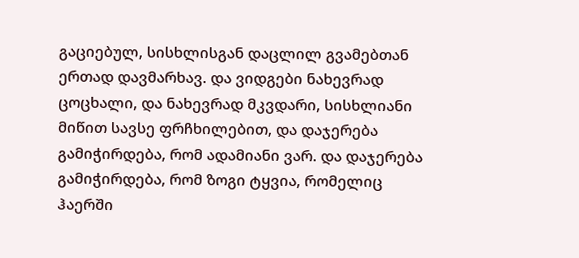გაციებულ, სისხლისგან დაცლილ გვამებთან ერთად დავმარხავ. და ვიდგები ნახევრად ცოცხალი, და ნახევრად მკვდარი, სისხლიანი მიწით სავსე ფრჩხილებით, და დაჯერება გამიჭირდება, რომ ადამიანი ვარ. და დაჯერება გამიჭირდება, რომ ზოგი ტყვია, რომელიც ჰაერში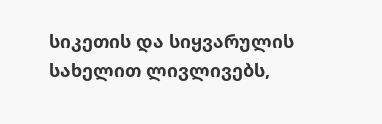სიკეთის და სიყვარულის სახელით ლივლივებს,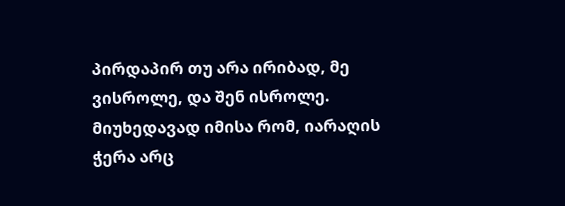პირდაპირ თუ არა ირიბად, მე ვისროლე, და შენ ისროლე. მიუხედავად იმისა რომ, იარაღის ჭერა არც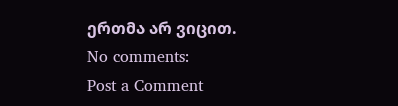ერთმა არ ვიცით.
No comments:
Post a Comment